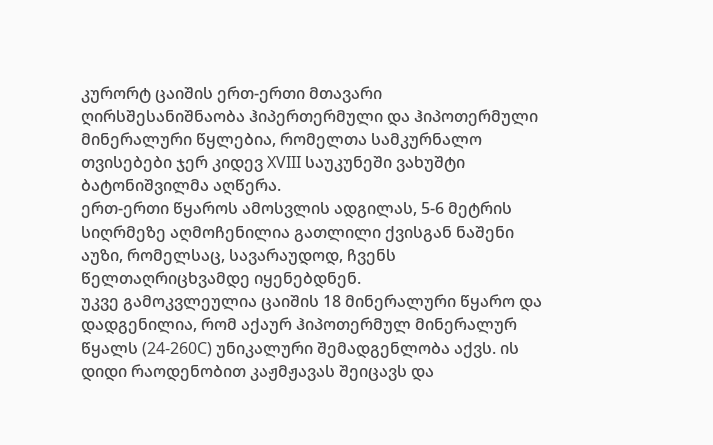კურორტ ცაიშის ერთ-ერთი მთავარი ღირსშესანიშნაობა ჰიპერთერმული და ჰიპოთერმული მინერალური წყლებია, რომელთა სამკურნალო თვისებები ჯერ კიდევ XVIII საუკუნეში ვახუშტი ბატონიშვილმა აღწერა.
ერთ-ერთი წყაროს ამოსვლის ადგილას, 5-6 მეტრის სიღრმეზე აღმოჩენილია გათლილი ქვისგან ნაშენი აუზი, რომელსაც, სავარაუდოდ, ჩვენს წელთაღრიცხვამდე იყენებდნენ.
უკვე გამოკვლეულია ცაიშის 18 მინერალური წყარო და დადგენილია, რომ აქაურ ჰიპოთერმულ მინერალურ წყალს (24-260C) უნიკალური შემადგენლობა აქვს. ის დიდი რაოდენობით კაჟმჟავას შეიცავს და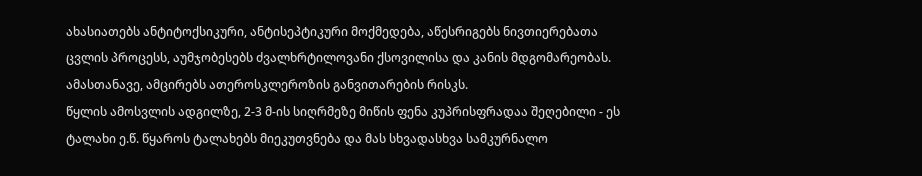ახასიათებს ანტიტოქსიკური, ანტისეპტიკური მოქმედება, აწესრიგებს ნივთიერებათა ცვლის პროცესს, აუმჯობესებს ძვალხრტილოვანი ქსოვილისა და კანის მდგომარეობას. ამასთანავე, ამცირებს ათეროსკლეროზის განვითარების რისკს.
წყლის ამოსვლის ადგილზე, 2-3 მ-ის სიღრმეზე მიწის ფენა კუპრისფრადაა შეღებილი - ეს ტალახი ე.წ. წყაროს ტალახებს მიეკუთვნება და მას სხვადასხვა სამკურნალო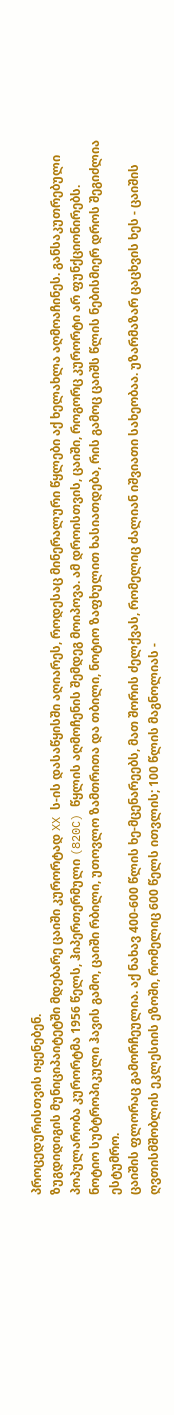პროცედურისთვის იყენებენ.
ზუგდიდიგის მუნიციპაიტეტში მდებარე ცაიში კურორტად XX ს-ის დასაწყისში აღიარეს, როდესაც მინერალური წყლები აქ ხელახლა აღმოაჩინეს. განსაკუთრებული პოპულარობა კურორტმა 1956 წელს, ჰიპერთერმული (820C) წყლის აღმოჩენის შემდეგ მოიპოვა. ამ დროისთვის, ცაიში, როგორც კურორტი არ ფუნქციონირებს.
ნოტიო სუბტროპიკული ჰავის გამო, ცაიში რბილი, უთოვლო ზამთრითა და თბილი, ნოტიო ზაფხულით ხასიათდება, რის გამოც ცაიშს წლის ნებისმიერ დროს შეგიძლია ესტუმრო.
ცაიშის ფლორაც გამორჩეულია. აქ ნახავ 400-600 წლის ხე-მცენარეებს, მათ შორის ძელქვას, რომელიც ძალიან იშვიათი სახეობაა. უზარმაზარ ცაცხვის ხეს - ცაიშის ღვთისმშობლის ეკლესიის ეზოში, რომელიც 600 წელს ითვლის; 100 წლის მაგნოლიას -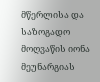მწერლისა და საზოგადო მოღვაწის იონა მეუნარგიას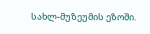სახლ-მუზეუმის ეზოში.